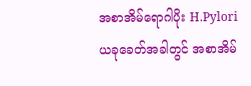အစာအိမ်ရောဂါပိုး H.Pylori
ယခုခေတ်အခါတွင် အစာအိမ်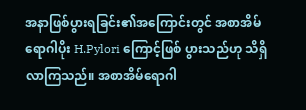အနာဖြစ်ပွားရခြင်း၏အကြောင်းတွင် အစာအိမ်ရောဂါပိုး H.Pylori ကြောင့်ဖြစ် ပွားသည်ဟု သိရှိလာကြသည်။ အစာအိမ်ရောဂါ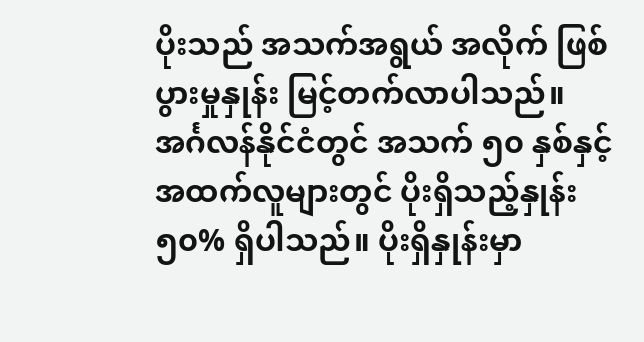ပိုးသည် အသက်အရွယ် အလိုက် ဖြစ်ပွားမှုနှုန်း မြင့်တက်လာပါသည်။ အင်္ဂလန်နိုင်ငံတွင် အသက် ၅၀ နှစ်နှင့် အထက်လူများတွင် ပိုးရှိသည့်နှုန်း ၅၀% ရှိပါသည်။ ပိုးရှိနှုန်းမှာ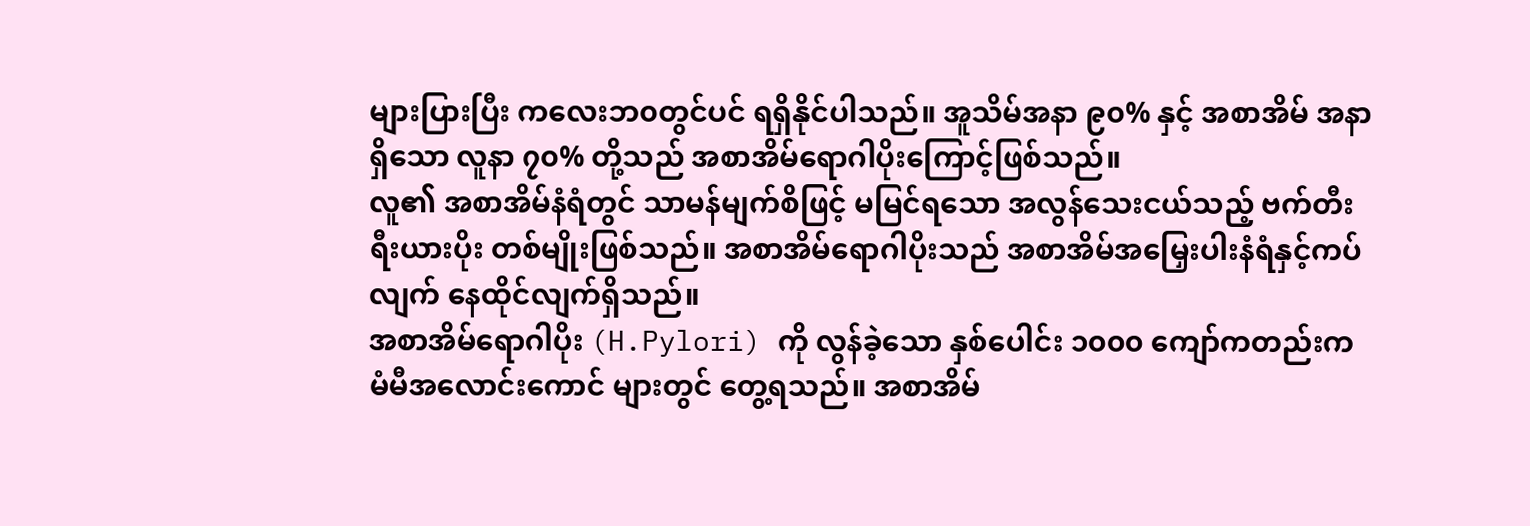များပြားပြီး ကလေးဘ၀တွင်ပင် ရရှိနိုင်ပါသည်။ အူသိမ်အနာ ၉၀% နှင့် အစာအိမ် အနာရှိသော လူနာ ၇၀% တို့သည် အစာအိမ်ရောဂါပိုးကြောင့်ဖြစ်သည်။
လူ၏ အစာအိမ်နံရံတွင် သာမန်မျက်စိဖြင့် မမြင်ရသော အလွန်သေးငယ်သည့် ဗက်တီးရီးယားပိုး တစ်မျိုးဖြစ်သည်။ အစာအိမ်ရောဂါပိုးသည် အစာအိမ်အမြှေးပါးနံရံနှင့်ကပ်လျက် နေထိုင်လျက်ရှိသည်။
အစာအိမ်ရောဂါပိုး (H.Pylori) ကို လွန်ခဲ့သော နှစ်ပေါင်း ၁၀၀၀ ကျော်ကတည်းက မံမီအလောင်းကောင် များတွင် တွေ့ရသည်။ အစာအိမ်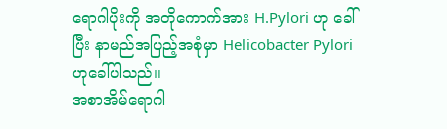ရောဂါပိုးကို အတိုကောက်အား H.Pylori ဟု ခေါ်ပြီး နာမည်အပြည့်အစုံမှာ Helicobacter Pylori ဟုခေါ်ပါသည်။
အစာအိမ်ရောဂါ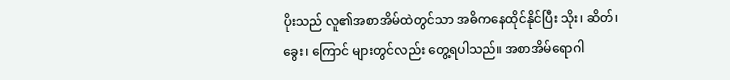ပိုးသည် လူ၏အစာအိမ်ထဲတွင်သာ အဓိကနေထိုင်နိုင်ပြီး သိုး၊ ဆိတ်၊ ခွေး၊ ကြောင် များတွင်လည်း တွေ့ရပါသည်။ အစာအိမ်ရောဂါ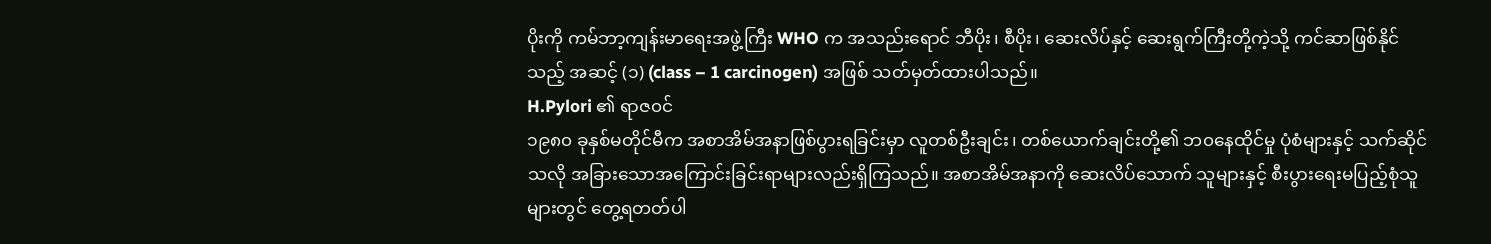ပိုးကို ကမ်ဘာ့ကျန်းမာရေးအဖွဲ့ကြီး WHO က အသည်းရောင် ဘီပိုး၊ စီပိုး၊ ဆေးလိပ်နှင့် ဆေးရွက်ကြီးတို့ကဲ့သို့ ကင်ဆာဖြစ်နိုင်သည့် အဆင့် (၁) (class – 1 carcinogen) အဖြစ် သတ်မှတ်ထားပါသည်။
H.Pylori ၏ ရာဇ၀င်
၁၉၈၀ ခုနှစ်မတိုင်မီက အစာအိမ်အနာဖြစ်ပွားရခြင်းမှာ လူတစ်ဦးချင်း၊ တစ်ယောက်ချင်းတို့၏ ဘ၀နေထိုင်မှု ပုံစံများနှင့် သက်ဆိုင်သလို အခြားသောအကြောင်းခြင်းရာများလည်းရှိကြသည်။ အစာအိမ်အနာကို ဆေးလိပ်သောက် သူများနှင့် စီးပွားရေးမပြည့်စုံသူများတွင် တွေ့ရတတ်ပါ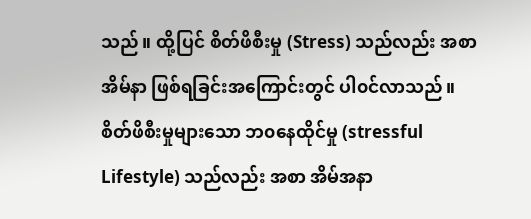သည်။ ထို့ပြင် စိတ်ဖိစီးမှု (Stress) သည်လည်း အစာအိမ်နာ ဖြစ်ရခြင်းအကြောင်းတွင် ပါ၀င်လာသည်။ စိတ်ဖိစီးမှုများသော ဘ၀နေထိုင်မှု (stressful Lifestyle) သည်လည်း အစာ အိမ်အနာ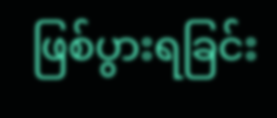ဖြစ်ပွားရခြင်း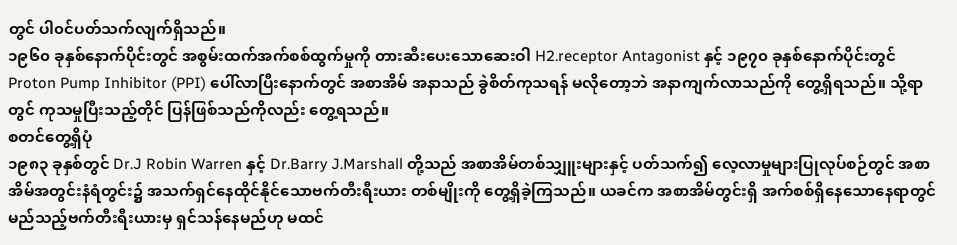တွင် ပါ၀င်ပတ်သက်လျက်ရှိသည်။
၁၉၆၀ ခုနှစ်နောက်ပိုင်းတွင် အစွမ်းထက်အက်စစ်ထွက်မှုကို တားဆီးပေးသောဆေးဝါ H2.receptor Antagonist နှင့် ၁၉၇၀ ခုနှစ်နောက်ပိုင်းတွင် Proton Pump Inhibitor (PPI) ပေါ်လာပြီးနောက်တွင် အစာအိမ် အနာသည် ခွဲစိတ်ကုသရန် မလိုတော့ဘဲ အနာကျက်လာသည်ကို တွေ့ရှိရသည်။ သို့ရာတွင် ကုသမှုပြီးသည့်တိုင် ပြန်ဖြစ်သည်ကိုလည်း တွေ့ရသည်။
စတင်တွေ့ရှိပုံ
၁၉၈၃ ခုနှစ်တွင် Dr.J Robin Warren နှင့် Dr.Barry J.Marshall တို့သည် အစာအိမ်တစ်သျှူးများနှင့် ပတ်သက်၍ လေ့လာမှုများပြုလုပ်စဉ်တွင် အစာအိမ်အတွင်းနံရံတွင်း၌ အသက်ရှင်နေထိုင်နိုင်သောဗက်တီးရီးယား တစ်မျိုးကို တွေ့ရှိခဲ့ကြသည်။ ယခင်က အစာအိမ်တွင်းရှိ အက်စစ်ရှိနေသောနေရာတွင် မည်သည့်ဗက်တီးရီးယားမှ ရှင်သန်နေမည်ဟု မထင်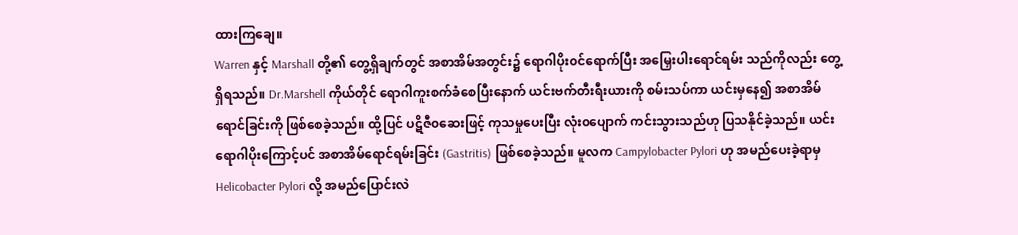ထားကြချေ။
Warren နှင့် Marshall တို့၏ တွေ့ရှိချက်တွင် အစာအိမ်အတွင်း၌ ရောဂါပိုး၀င်ရောက်ပြီး အမြှေးပါးရောင်ရမ်း သည်ကိုလည်း တွေ့ရှိရသည်။ Dr.Marshell ကိုယ်တိုင် ရောဂါကူးစက်ခံစေပြီးနောက် ယင်းဗက်တီးရီးယားကို စမ်းသပ်ကာ ယင်းမှနေ၍ အစာအိမ်ရောင်ခြင်းကို ဖြစ်စေခဲ့သည်။ ထို့ပြင် ပဋိဇီ၀ဆေးဖြင့် ကုသမှုပေးပြီး လုံး၀ပျောက် ကင်းသွားသည်ဟု ပြသနိုင်ခဲ့သည်။ ယင်းရောဂါပိုးကြောင့်ပင် အစာအိမ်ရောင်ရမ်းခြင်း (Gastritis) ဖြစ်စေခဲ့သည်။ မူလက Campylobacter Pylori ဟု အမည်ပေးခဲ့ရာမှ Helicobacter Pylori လို့ အမည်ပြောင်းလဲ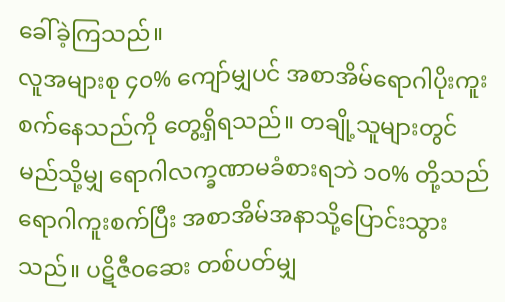ခေါ်ခဲ့ကြသည်။
လူအများစု ၄၀% ကျော်မျှပင် အစာအိမ်ရောဂါပိုးကူးစက်နေသည်ကို တွေ့ရှိရသည်။ တချို့သူများတွင် မည်သို့မျှ ရောဂါလက္ခဏာမခံစားရဘဲ ၁၀% တို့သည် ရောဂါကူးစက်ပြီး အစာအိမ်အနာသို့ပြောင်းသွားသည်။ ပဋိဇီ၀ဆေး တစ်ပတ်မျှ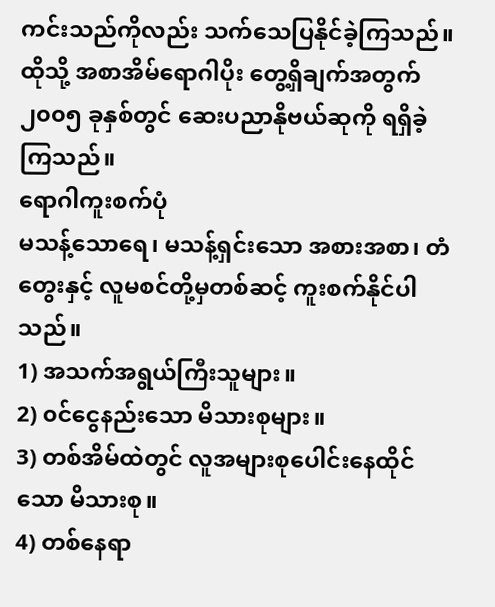ကင်းသည်ကိုလည်း သက်သေပြနိုင်ခဲ့ကြသည်။ ထိုသို့ အစာအိမ်ရောဂါပိုး တွေ့ရှိချက်အတွက် ၂၀၀၅ ခုနှစ်တွင် ဆေးပညာနိုဗယ်ဆုကို ရရှိခဲ့ကြသည်။
ရောဂါကူးစက်ပုံ
မသန့်သောရေ၊ မသန့်ရှင်းသော အစားအစာ၊ တံတွေးနှင့် လူမစင်တို့မှတစ်ဆင့် ကူးစက်နိုင်ပါသည်။
1) အသက်အရွယ်ကြီးသူများ။
2) ၀င်ငွေနည်းသော မိသားစုများ။
3) တစ်အိမ်ထဲတွင် လူအများစုပေါင်းနေထိုင်သော မိသားစု။
4) တစ်နေရာ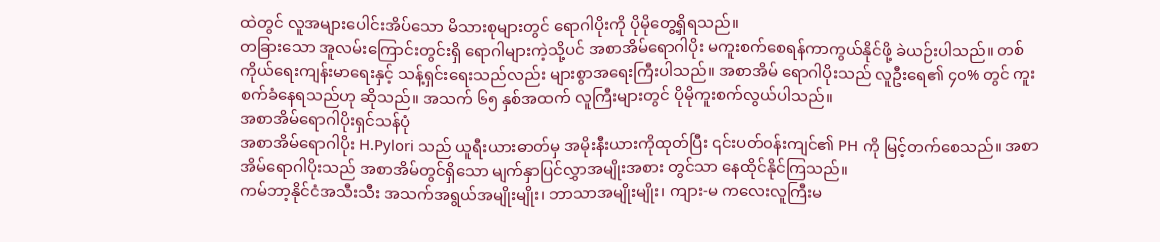ထဲတွင် လူအများပေါင်းအိပ်သော မိသားစုများတွင် ရောဂါပိုးကို ပိုမိုတွေ့ရှိရသည်။
တခြားသော အူလမ်းကြောင်းတွင်းရှိ ရောဂါများကဲ့သို့ပင် အစာအိမ်ရောဂါပိုး မကူးစက်စေရန်ကာကွယ်နိုင်ဖို့ ခဲယဉ်းပါသည်။ တစ်ကိုယ်ရေးကျန်းမာရေးနှင့် သန့်ရှင်းရေးသည်လည်း များစွာအရေးကြီးပါသည်။ အစာအိမ် ရောဂါပိုးသည် လူဦးရေ၏ ၄၀% တွင် ကူးစက်ခံနေရသည်ဟု ဆိုသည်။ အသက် ၆၅ နှစ်အထက် လူကြီးများတွင် ပိုမိုကူးစက်လွယ်ပါသည်။
အစာအိမ်ရောဂါပိုးရှင်သန်ပုံ
အစာအိမ်ရောဂါပိုး H.Pylori သည် ယူရီးယားဓာတ်မှ အမိုးနီးယားကိုထုတ်ပြီး ၎င်းပတ်၀န်းကျင်၏ PH ကို မြင့်တက်စေသည်။ အစာအိမ်ရောဂါပိုးသည် အစာအိမ်တွင်ရှိသော မျက်နှာပြင်လွှာအမျိုးအစား တွင်သာ နေထိုင်နိုင်ကြသည်။
ကမ်ဘာ့နိုင်ငံအသီးသီး အသက်အရွယ်အမျိုးမျိုး၊ ဘာသာအမျိုးမျိုး၊ ကျား-မ ကလေးလူကြီးမ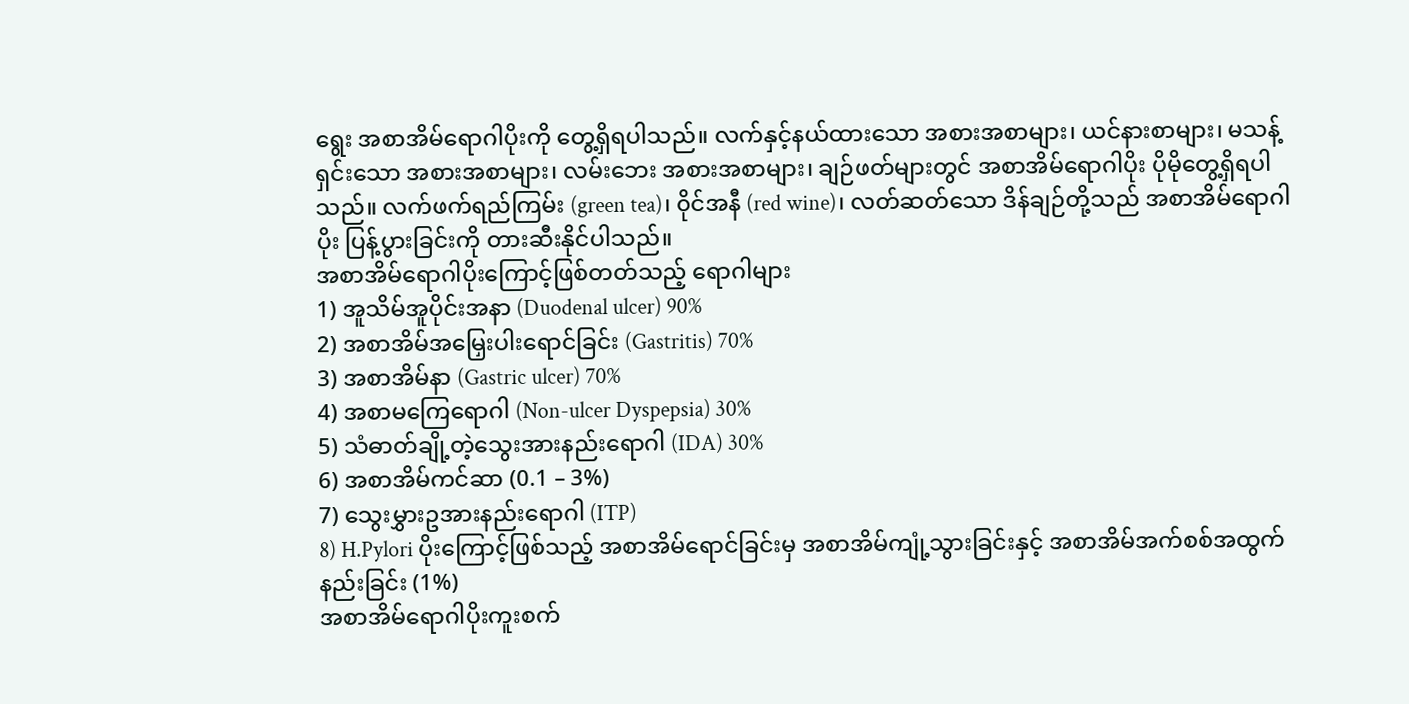ရွေး အစာအိမ်ရောဂါပိုးကို တွေ့ရှိရပါသည်။ လက်နှင့်နယ်ထားသော အစားအစာများ၊ ယင်နားစာများ၊ မသန့်ရှင်းသော အစားအစာများ၊ လမ်းဘေး အစားအစာများ၊ ချဉ်ဖတ်များတွင် အစာအိမ်ရောဂါပိုး ပိုမိုတွေ့ရှိရပါသည်။ လက်ဖက်ရည်ကြမ်း (green tea)၊ ၀ိုင်အနီ (red wine)၊ လတ်ဆတ်သော ဒိန်ချဉ်တို့သည် အစာအိမ်ရောဂါပိုး ပြန့်ပွားခြင်းကို တားဆီးနိုင်ပါသည်။
အစာအိမ်ရောဂါပိုးကြောင့်ဖြစ်တတ်သည့် ရောဂါများ
1) အူသိမ်အူပိုင်းအနာ (Duodenal ulcer) 90%
2) အစာအိမ်အမြှေးပါးရောင်ခြင်း (Gastritis) 70%
3) အစာအိမ်နာ (Gastric ulcer) 70%
4) အစာမကြေရောဂါ (Non-ulcer Dyspepsia) 30%
5) သံဓာတ်ချို့တဲ့သွေးအားနည်းရောဂါ (IDA) 30%
6) အစာအိမ်ကင်ဆာ (0.1 – 3%)
7) သွေးမွှားဥအားနည်းရောဂါ (ITP)
8) H.Pylori ပိုးကြောင့်ဖြစ်သည့် အစာအိမ်ရောင်ခြင်းမှ အစာအိမ်ကျုံ့သွားခြင်းနှင့် အစာအိမ်အက်စစ်အထွက်နည်းခြင်း (1%)
အစာအိမ်ရောဂါပိုးကူးစက်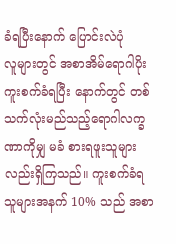ခံရပြီးနောက် ပြောင်းလဲပုံ
လူများတွင် အစာအိမ်ရောဂါပိုးကူးစက်ခံရပြီး နောက်တွင် တစ်သက်လုံးမည်သည့်ရောဂါလက္ခဏာကိုမျှ မခံ စားရဖူးသူများလည်းရှိကြသည်။ ကူးစက်ခံရသူများအနက် 10% သည် အစာ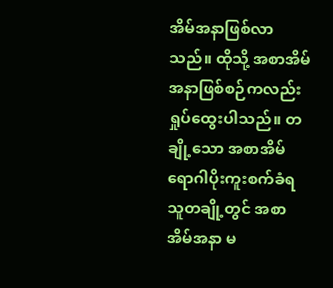အိမ်အနာဖြစ်လာသည်။ ထိုသို့ အစာအိမ် အနာဖြစ်စဉ်ကလည်း ရှုပ်ထွေးပါသည်။ တချို့သော အစာအိမ်ရောဂါပိုးကူးစက်ခံရသူတချို့တွင် အစာအိမ်အနာ မ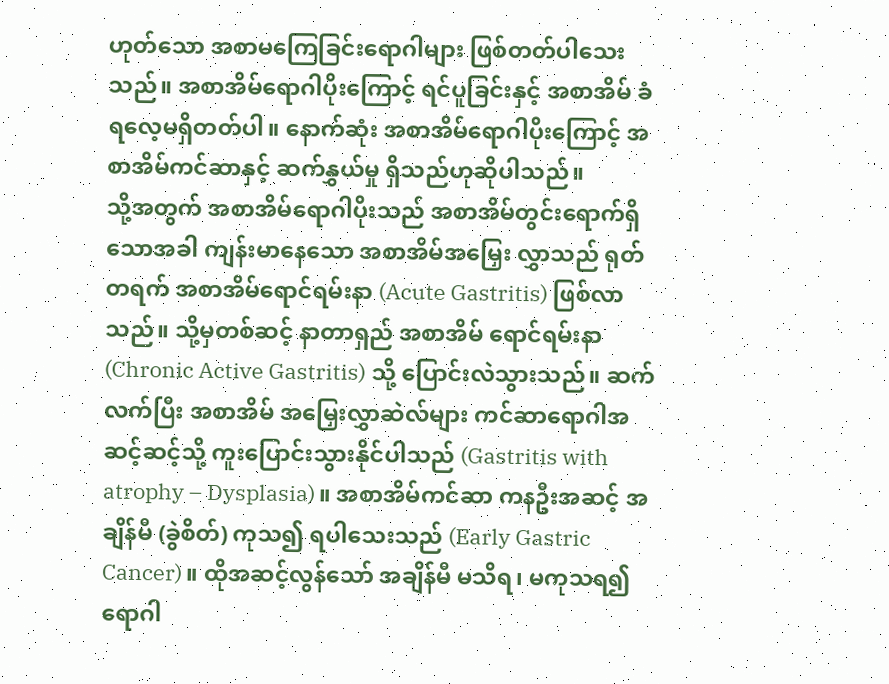ဟုတ်သော အစာမကြေခြင်းရောဂါများ ဖြစ်တတ်ပါသေးသည်။ အစာအိမ်ရောဂါပိုးကြောင့် ရင်ပူခြင်းနှင့် အစာအိမ် ခံရလေ့မရှိတတ်ပါ။ နောက်ဆုံး အစာအိမ်ရောဂါပိုးကြောင့် အစာအိမ်ကင်ဆာနှင့် ဆက်နွှယ်မှု ရှိသည်ဟုဆိုပါသည်။
သို့အတွက် အစာအိမ်ရောဂါပိုးသည် အစာအိမ်တွင်းရောက်ရှိသောအခါ ကျန်းမာနေသော အစာအိမ်အမြှေး လွှာသည် ရုတ်တရက် အစာအိမ်ရောင်ရမ်းနာ (Acute Gastritis) ဖြစ်လာသည်။ သို့မှတစ်ဆင့် နာတာရှည် အစာအိမ် ရောင်ရမ်းနာ (Chronic Active Gastritis) သို့ ပြောင်းလဲသွားသည်။ ဆက်လက်ပြီး အစာအိမ် အမြှေးလွှာဆဲလ်များ ကင်ဆာရောဂါအဆင့်ဆင့်သို့ ကူးပြောင်းသွားနိုင်ပါသည် (Gastritis with atrophy – Dysplasia)။ အစာအိမ်ကင်ဆာ ကနဦးအဆင့် အချိန်မီ (ခွဲစိတ်) ကုသ၍ ရပါသေးသည် (Early Gastric Cancer)။ ထိုအဆင့်လွန်သော် အချိန်မီ မသိရ၊ မကုသရ၍ ရောဂါ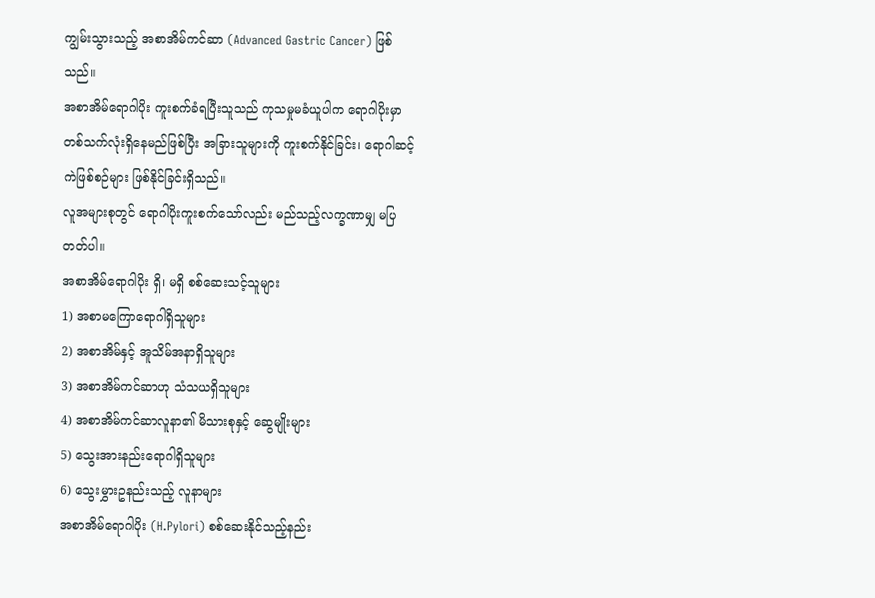ကျွမ်းသွားသည့် အစာအိမ်ကင်ဆာ (Advanced Gastric Cancer) ဖြစ်သည်။
အစာအိမ်ရောဂါပိုး ကူးစက်ခံရပြီးသူသည် ကုသမှုမခံယူပါက ရောဂါပိုးမှာ တစ်သက်လုံးရှိနေမည်ဖြစ်ပြီး အခြားသူများကို ကူးစက်နိုင်ခြင်း၊ ရောဂါဆင့်ကဲဖြစ်စဉ်များ ဖြစ်နိုင်ခြင်းရှိသည်။
လူအများစုတွင် ရောဂါပိုးကူးစက်သော်လည်း မည်သည့်လက္ခဏာမျှ မပြတတ်ပါ။
အစာအိမ်ရောဂါပိုး ရှိ၊ မရှိ စစ်ဆေးသင့်သူများ
1) အစာမကြောရောဂါရှိသူများ
2) အစာအိမ်နှင့် အူသိမ်အနာရှိသူများ
3) အစာအိမ်ကင်ဆာဟု သံသယရှိသူများ
4) အစာအိမ်ကင်ဆာလူနာ၏ မိသားစုနှင့် ဆွေမျိုးများ
5) သွေးအားနည်းရောဂါရှိသူများ
6) သွေးမွှားဥနည်းသည့် လူနာများ
အစာအိမ်ရောဂါပိုး (H.Pylori) စစ်ဆေးနိုင်သည့်နည်း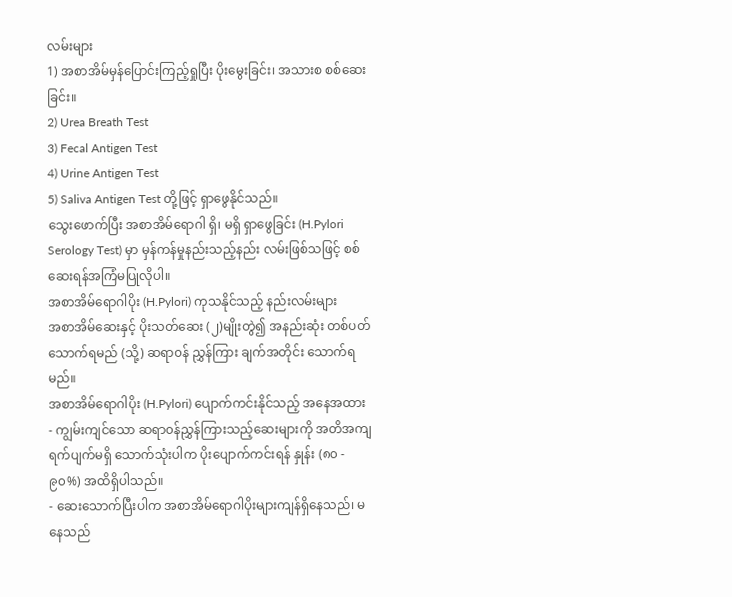လမ်းများ
1) အစာအိမ်မှန်ပြောင်းကြည့်ရှုပြီး ပိုးမွေးခြင်း၊ အသားစ စစ်ဆေးခြင်း။
2) Urea Breath Test
3) Fecal Antigen Test
4) Urine Antigen Test
5) Saliva Antigen Test တို့ဖြင့် ရှာဖွေနိုင်သည်။
သွေးဖောက်ပြီး အစာအိမ်ရောဂါ ရှိ၊ မရှိ ရှာဖွေခြင်း (H.Pylori Serology Test) မှာ မှန်ကန်မှုနည်းသည့်နည်း လမ်းဖြစ်သဖြင့် စစ်ဆေးရန်အကြံမပြုလိုပါ။
အစာအိမ်ရောဂါပိုး (H.Pylori) ကုသနိုင်သည့် နည်းလမ်းများ
အစာအိမ်ဆေးနှင့် ပိုးသတ်ဆေး (၂)မျိုးတွဲ၍ အနည်းဆုံး တစ်ပတ်သောက်ရမည် (သို့) ဆရာ၀န် ညွှန်ကြား ချက်အတိုင်း သောက်ရမည်။
အစာအိမ်ရောဂါပိုး (H.Pylori) ပျောက်ကင်းနိုင်သည့် အနေအထား
- ကျွမ်းကျင်သော ဆရာ၀န်ညွှန်ကြားသည့်ဆေးများကို အတိအကျ ရက်ပျက်မရှိ သောက်သုံးပါက ပိုးပျောက်ကင်းရန် နှုန်း (၈၀ - ၉၀%) အထိရှိပါသည်။
- ဆေးသောက်ပြီးပါက အစာအိမ်ရောဂါပိုးများကျန်ရှိနေသည်၊ မနေသည်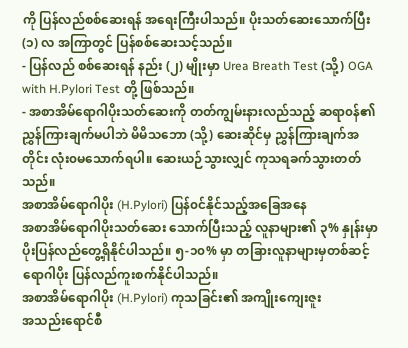ကို ပြန်လည်စစ်ဆေးရန် အရေးကြီးပါသည်။ ပိုးသတ်ဆေးသောက်ပြီး (၁) လ အကြာတွင် ပြန်စစ်ဆေးသင့်သည်။
- ပြန်လည် စစ်ဆေးရန် နည်း (၂) မျိုးမှာ Urea Breath Test (သို့) OGA with H.Pylori Test တို့ ဖြစ်သည်။
- အစာအိမ်ရောဂါပိုးသတ်ဆေးကို တတ်ကျွမ်းနားလည်သည့် ဆရာ၀န်၏ ညွှန်ကြားချက်မပါဘဲ မိမိသဘော (သို့) ဆေးဆိုင်မှ ညွှန်ကြားချက်အတိုင်း လုံး၀မသောက်ရပါ။ ဆေးယဉ်သွားလျှင် ကုသရခက်သွားတတ်သည်။
အစာအိမ်ရောဂါပိုး (H.Pylori) ပြန်၀င်နိုင်သည့်အခြေအနေ
အစာအိမ်ရောဂါပိုးသတ်ဆေး သောက်ပြီးသည့် လူနာများ၏ ၃% နှုန်းမှာ ပိုးပြန်လည်တွေ့ရှိနိုင်ပါသည်။ ၅-၁၀% မှာ တခြားလူနာများမှတစ်ဆင့် ရောဂါပိုး ပြန်လည်ကူးစက်နိုင်ပါသည်။
အစာအိမ်ရောဂါပိုး (H.Pylori) ကုသခြင်း၏ အကျိုးကျေးဇူး
အသည်းရောင်စီ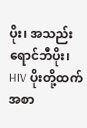ပိုး၊ အသည်းရောင်ဘီပိုး၊ HIV ပိုးတို့ထက် အစာ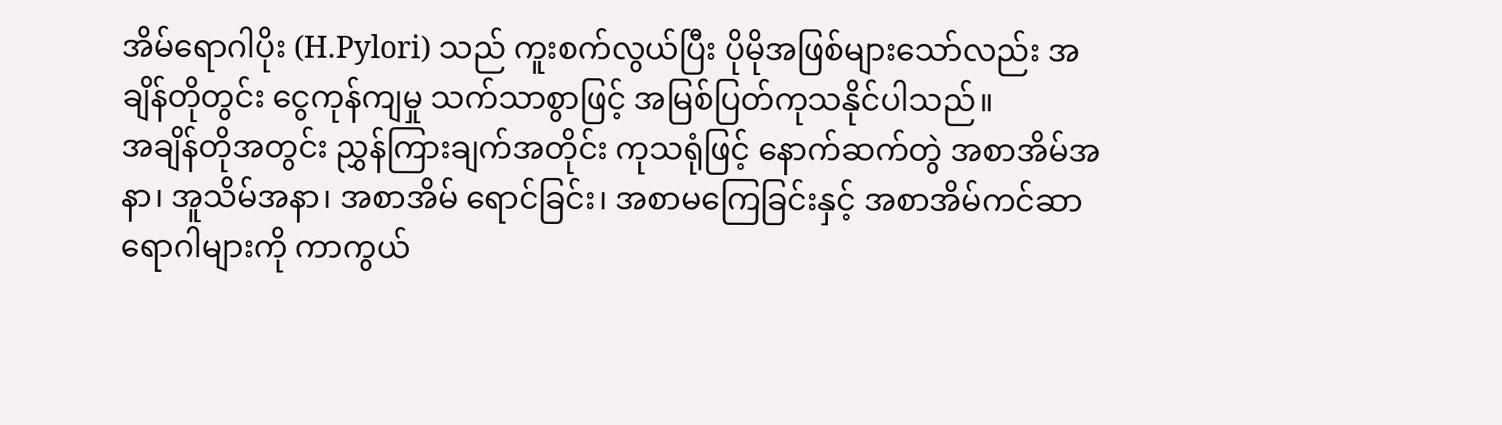အိမ်ရောဂါပိုး (H.Pylori) သည် ကူးစက်လွယ်ပြီး ပိုမိုအဖြစ်များသော်လည်း အချိန်တိုတွင်း ငွေကုန်ကျမှု သက်သာစွာဖြင့် အမြစ်ပြတ်ကုသနိုင်ပါသည်။
အချိန်တိုအတွင်း ညွှန်ကြားချက်အတိုင်း ကုသရုံဖြင့် နောက်ဆက်တွဲ အစာအိမ်အနာ၊ အူသိမ်အနာ၊ အစာအိမ် ရောင်ခြင်း၊ အစာမကြေခြင်းနှင့် အစာအိမ်ကင်ဆာရောဂါများကို ကာကွယ်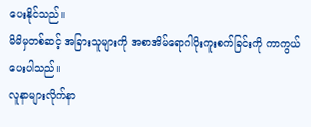ပေးနိုင်သည်။
မိမိမှတစ်ဆင့် အခြားသူများကို အစာအိမ်ရောဂါပိုးကူးစက်ခြင်းကို ကာကွယ်ပေးပါသည်။
လူနာများလိုက်နာ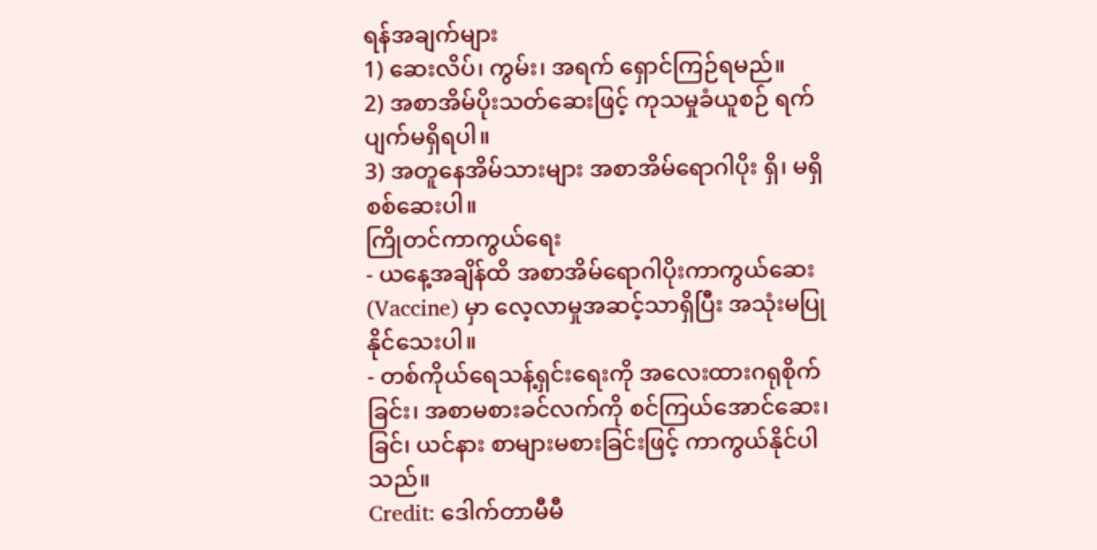ရန်အချက်များ
1) ဆေးလိပ်၊ ကွမ်း၊ အရက် ရှောင်ကြဉ်ရမည်။
2) အစာအိမ်ပိုးသတ်ဆေးဖြင့် ကုသမှုခံယူစဉ် ရက်ပျက်မရှိရပါ။
3) အတူနေအိမ်သားများ အစာအိမ်ရောဂါပိုး ရှိ၊ မရှိ စစ်ဆေးပါ။
ကြိုတင်ကာကွယ်ရေး
- ယနေ့အချိန်ထိ အစာအိမ်ရောဂါပိုးကာကွယ်ဆေး (Vaccine) မှာ လေ့လာမှုအဆင့်သာရှိပြီး အသုံးမပြုနိုင်သေးပါ။
- တစ်ကိုယ်ရေသန့်ရှင်းရေးကို အလေးထားဂရုစိုက်ခြင်း၊ အစာမစားခင်လက်ကို စင်ကြယ်အောင်ဆေး၊ ခြင်၊ ယင်နား စာများမစားခြင်းဖြင့် ကာကွယ်နိုင်ပါသည်။
Credit: ဒေါက်တာမီမီ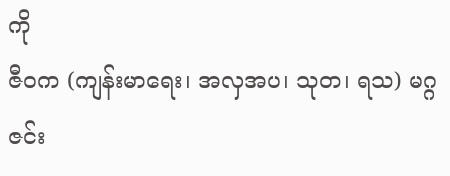ကို
ဇီ၀က (ကျန်းမာရေး၊ အလှအပ၊ သုတ၊ ရသ) မဂ္ဂဇင်း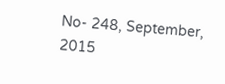No- 248, September, 2015